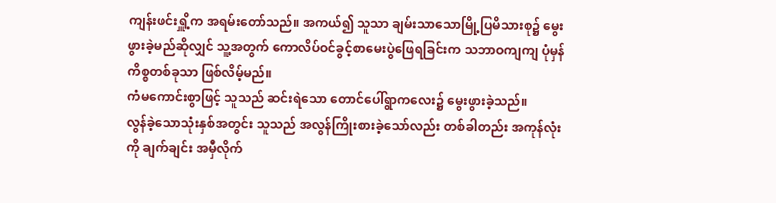ကျန်းဖင်းရှိူ့က အရမ်းတော်သည်။ အကယ်၍ သူသာ ချမ်းသာသောမြို့ပြမိသားစု၌ မွေးဖွားခဲ့မည်ဆိုလျှင် သူ့အတွက် ကောလိပ်ဝင်ခွင့်စာမေးပွဲဖြေရခြင်းက သဘာဝကျကျ ပုံမှန်ကိစ္စတစ်ခုသာ ဖြစ်လိမ့်မည်။
ကံမကောင်းစွာဖြင့် သူသည် ဆင်းရဲသော တောင်ပေါ်ရွာကလေး၌ မွေးဖွားခဲ့သည်။
လွန်ခဲ့သောသုံးနှစ်အတွင်း သူသည် အလွန်ကြိုးစားခဲ့သော်လည်း တစ်ခါတည်း အကုန်လုံးကို ချက်ချင်း အမှီလိုက်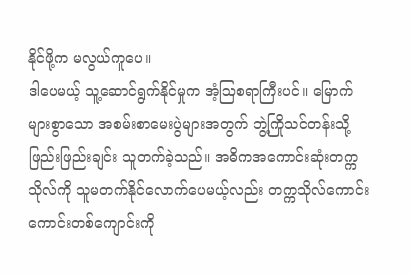နိုင်ဖို့က မလွယ်ကူပေ။
ဒါပေမယ့် သူ့ဆောင်ရွက်နိုင်မှုက အံ့ဩစရာကြီးပင်။ မြောက်များစွာသော အစမ်းစာမေးပွဲများအတွက် ဘွဲ့ကြိုသင်တန်းသို့ ဖြည်းဖြည်းချင်း သူတက်ခဲ့သည်။ အဓိကအကောင်းဆုံးတက္ကသိုလ်ကို သူမတက်နိုင်လောက်ပေမယ့်လည်း တက္ကသိုလ်ကောင်းကောင်းတစ်ကျောင်းကို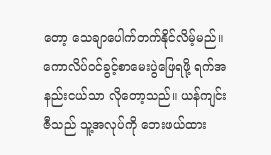တော့ သေချာပေါက်တက်နိုင်လိမ့်မည်။
ကောလိပ်ဝင်ခွင့်စာမေးပွဲဖြေရဖို့ ရက်အနည်းငယ်သာ လိုတော့သည်။ ယန်ကျင်းဇီသည် သူ့အလုပ်ကို ဘေးဖယ်ထား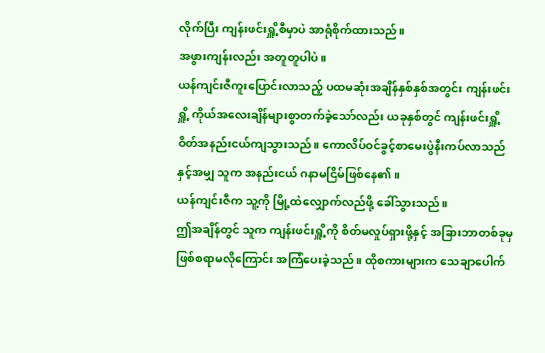လိုက်ပြီး ကျန်းဖင်းရှိူ့စီမှာပဲ အာရုံစိုက်ထားသည်။
အဖွားကျန်းလည်း အတူတူပါပဲ။
ယန်ကျင်းဇီကူးပြောင်းလာသည့် ပထမဆုံးအချိန်နှစ်နှစ်အတွင်း ကျန်းဖင်းရှိူ့ ကိုယ်အလေးချိန်များစွာတက်ခဲ့သော်လည်း ယခုနှစ်တွင် ကျန်းဖင်းရှိူ့ ဝိတ်အနည်းငယ်ကျသွားသည်။ ကောလိပ်ဝင်ခွင့်စာမေးပွဲနီးကပ်လာသည်နှင့်အမျှ သူက အနည်းငယ် ဂနာမငြိမ်ဖြစ်နေ၏။
ယန်ကျင်းဇီက သူ့ကို မြို့ထဲလျှောက်လည်ဖို့ ခေါ်သွားသည်။
ဤအချိန်တွင် သူက ကျန်းဖင်းရှိူ့ကို စိတ်မလှုပ်ရှားဖို့နှင့် အခြားဘာတစ်ခုမှဖြစ်စရာမလိုကြောင်း အကြံပေးခဲ့သည်။ ထိုစကားများက သေချာပေါက်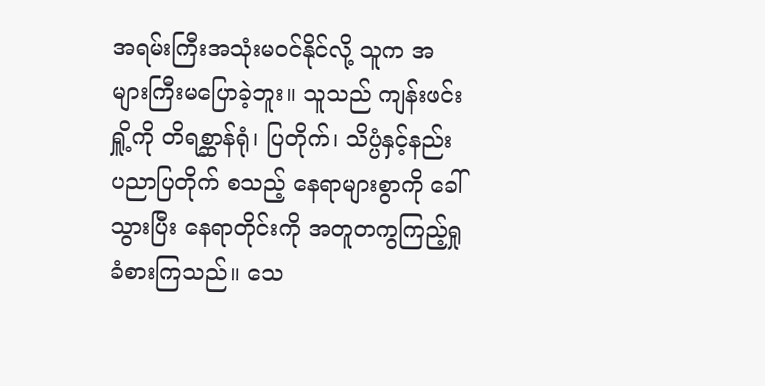အရမ်းကြီးအသုံးမဝင်နိုင်လို့ သူက အများကြီးမပြောခဲ့ဘူး။ သူသည် ကျန်းဖင်းရှိူ့ကို တိရစ္ဆာန်ရုံ၊ ပြတိုက်၊ သိပ္ပံနှင့်နည်းပညာပြတိုက် စသည့် နေရာများစွာကို ခေါ်သွားပြီး နေရာတိုင်းကို အတူတကွကြည့်ရှုခံစားကြသည်။ သေ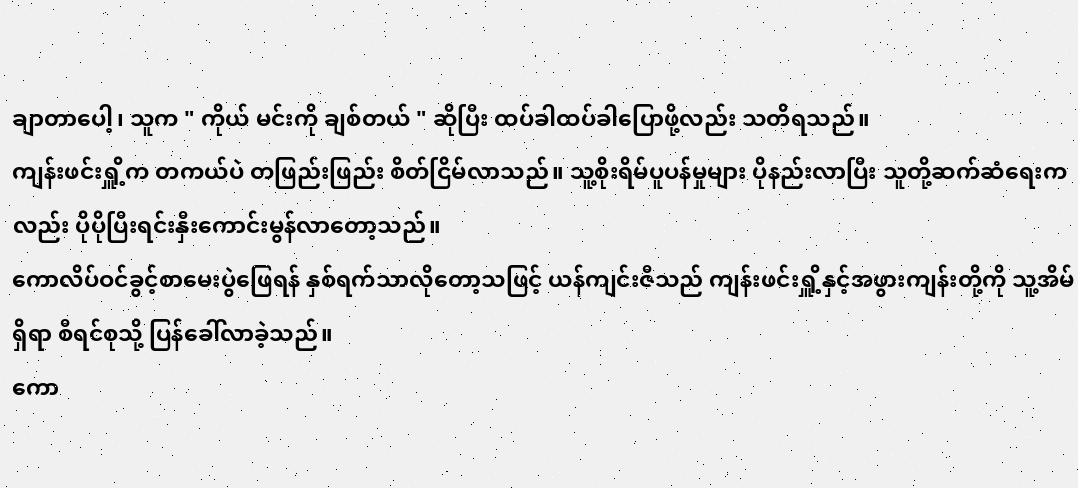ချာတာပေါ့၊ သူက " ကိုယ် မင်းကို ချစ်တယ် " ဆိုပြီး ထပ်ခါထပ်ခါပြောဖို့လည်း သတိရသည်။
ကျန်းဖင်းရှိူ့က တကယ်ပဲ တဖြည်းဖြည်း စိတ်ငြိမ်လာသည်။ သူ့စိုးရိမ်ပူပန်မှုများ ပိုနည်းလာပြီး သူတို့ဆက်ဆံရေးကလည်း ပိုပိုပြီးရင်းနှီးကောင်းမွန်လာတော့သည်။
ကောလိပ်ဝင်ခွင့်စာမေးပွဲဖြေရန် နှစ်ရက်သာလိုတော့သဖြင့် ယန်ကျင်းဇီသည် ကျန်းဖင်းရှိူ့နှင့်အဖွားကျန်းတို့ကို သူ့အိမ်ရှိရာ စီရင်စုသို့ ပြန်ခေါ်လာခဲ့သည်။
ကော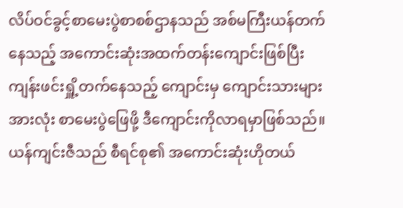လိပ်ဝင်ခွင့်စာမေးပွဲစာစစ်ဌာနသည် အစ်မကြီးယန်တက်နေသည့် အကောင်းဆုံးအထက်တန်းကျောင်းဖြစ်ပြီး ကျန်းဖင်းရှိူ့တက်နေသည့် ကျောင်းမှ ကျောင်းသားများအားလုံး စာမေးပွဲဖြေဖို့ ဒီကျောင်းကိုလာရမှာဖြစ်သည်။
ယန်ကျင်းဇီသည် စီရင်စု၏ အကောင်းဆုံးဟိုတယ်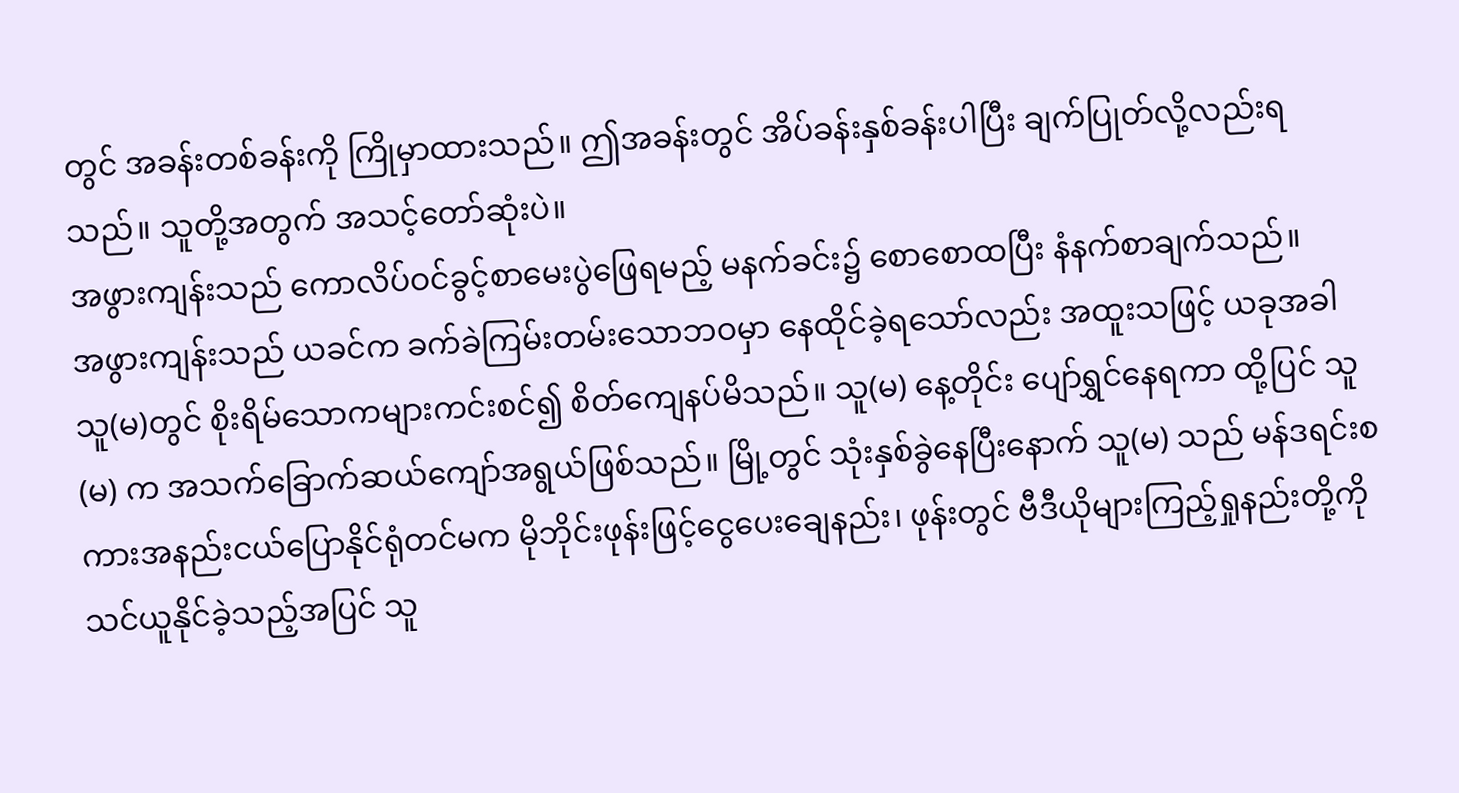တွင် အခန်းတစ်ခန်းကို ကြိုမှာထားသည်။ ဤအခန်းတွင် အိပ်ခန်းနှစ်ခန်းပါပြီး ချက်ပြုတ်လို့လည်းရသည်။ သူတို့အတွက် အသင့်တော်ဆုံးပဲ။
အဖွားကျန်းသည် ကောလိပ်ဝင်ခွင့်စာမေးပွဲဖြေရမည့် မနက်ခင်း၌ စောစောထပြီး နံနက်စာချက်သည်။
အဖွားကျန်းသည် ယခင်က ခက်ခဲကြမ်းတမ်းသောဘဝမှာ နေထိုင်ခဲ့ရသော်လည်း အထူးသဖြင့် ယခုအခါ သူ(မ)တွင် စိုးရိမ်သောကများကင်းစင်၍ စိတ်ကျေနပ်မိသည်။ သူ(မ) နေ့တိုင်း ပျော်ရွှင်နေရကာ ထို့ပြင် သူ(မ) က အသက်ခြောက်ဆယ်ကျော်အရွယ်ဖြစ်သည်။ မြို့တွင် သုံးနှစ်ခွဲနေပြီးနောက် သူ(မ) သည် မန်ဒရင်းစကားအနည်းငယ်ပြောနိုင်ရုံတင်မက မိုဘိုင်းဖုန်းဖြင့်ငွေပေးချေနည်း၊ ဖုန်းတွင် ဗီဒီယိုများကြည့်ရှုနည်းတို့ကို သင်ယူနိုင်ခဲ့သည့်အပြင် သူ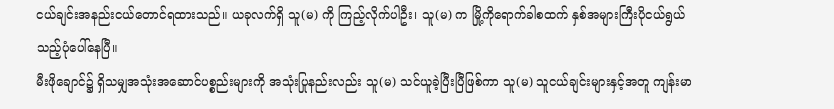ငယ်ချင်းအနည်းငယ်တောင်ရထားသည်။ ယခုလက်ရှိ သူ(မ) ကို ကြည့်လိုက်ပါဦး၊ သူ(မ) က မြို့ကိုရောက်ခါစထက် နှစ်အများကြီးပိုငယ်ရွယ်သည့်ပုံပေါ်နေပြီ။
မီးဖိုချောင်၌ ရှိသမျှအသုံးအဆောင်ပစ္စည်းများကို အသုံးပြုနည်းလည်း သူ(မ) သင်ယူခဲ့ပြီးပြီဖြစ်ကာ သူ(မ) သူငယ်ချင်းများနှင့်အတူ ကျန်းမာ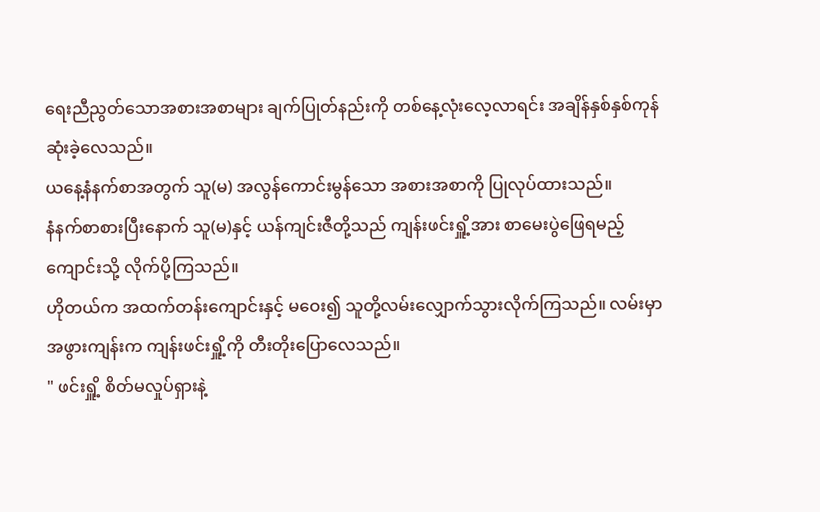ရေးညီညွတ်သောအစားအစာများ ချက်ပြုတ်နည်းကို တစ်နေ့လုံးလေ့လာရင်း အချိန်နှစ်နှစ်ကုန်ဆုံးခဲ့လေသည်။
ယနေ့နံနက်စာအတွက် သူ(မ) အလွန်ကောင်းမွန်သော အစားအစာကို ပြုလုပ်ထားသည်။
နံနက်စာစားပြီးနောက် သူ(မ)နှင့် ယန်ကျင်းဇီတို့သည် ကျန်းဖင်းရှိူ့အား စာမေးပွဲဖြေရမည့်ကျောင်းသို့ လိုက်ပို့ကြသည်။
ဟိုတယ်က အထက်တန်းကျောင်းနှင့် မဝေး၍ သူတို့လမ်းလျှောက်သွားလိုက်ကြသည်။ လမ်းမှာ အဖွားကျန်းက ကျန်းဖင်းရှိူ့ကို တီးတိုးပြောလေသည်။
" ဖင်းရှိူ့ စိတ်မလှုပ်ရှားနဲ့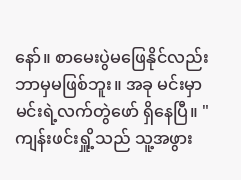နော်။ စာမေးပွဲမဖြေနိုင်လည်း ဘာမှမဖြစ်ဘူး။ အခု မင်းမှာ မင်းရဲ့လက်တွဲဖော် ရှိနေပြီ။ "
ကျန်းဖင်းရှိူ့သည် သူ့အဖွား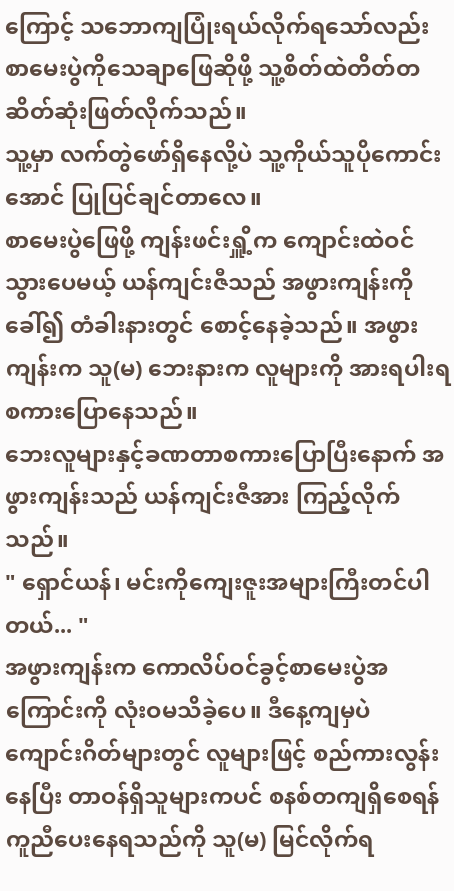ကြောင့် သဘောကျပြုံးရယ်လိုက်ရသော်လည်း စာမေးပွဲကိုသေချာဖြေဆိုဖို့ သူ့စိတ်ထဲတိတ်တဆိတ်ဆုံးဖြတ်လိုက်သည်။
သူ့မှာ လက်တွဲဖော်ရှိနေလို့ပဲ သူ့ကိုယ်သူပိုကောင်းအောင် ပြုပြင်ချင်တာလေ။
စာမေးပွဲဖြေဖို့ ကျန်းဖင်းရှိူ့က ကျောင်းထဲဝင်သွားပေမယ့် ယန်ကျင်းဇီသည် အဖွားကျန်းကိုခေါ်၍ တံခါးနားတွင် စောင့်နေခဲ့သည်။ အဖွားကျန်းက သူ(မ) ဘေးနားက လူများကို အားရပါးရစကားပြောနေသည်။
ဘေးလူများနှင့်ခဏတာစကားပြောပြီးနောက် အဖွားကျန်းသည် ယန်ကျင်းဇီအား ကြည့်လိုက်သည်။
" ရှောင်ယန်၊ မင်းကိုကျေးဇူးအများကြီးတင်ပါတယ်... "
အဖွားကျန်းက ကောလိပ်ဝင်ခွင့်စာမေးပွဲအကြောင်းကို လုံးဝမသိခဲ့ပေ။ ဒီနေ့ကျမှပဲ ကျောင်းဂိတ်များတွင် လူများဖြင့် စည်ကားလွန်းနေပြီး တာဝန်ရှိသူများကပင် စနစ်တကျရှိစေရန် ကူညီပေးနေရသည်ကို သူ(မ) မြင်လိုက်ရ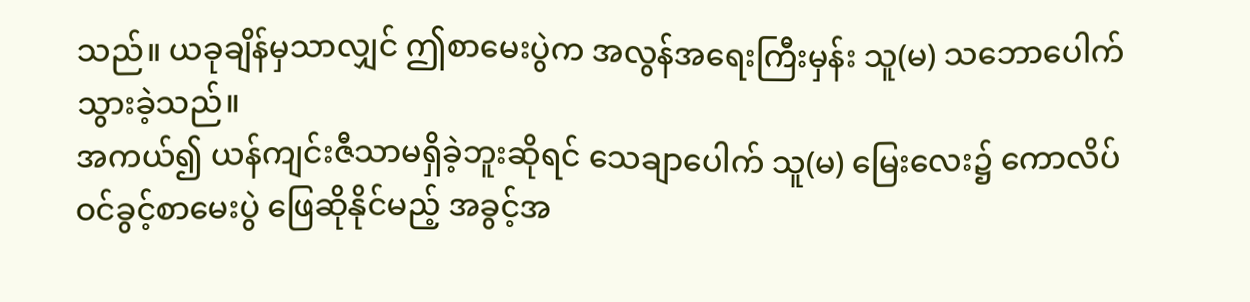သည်။ ယခုချိန်မှသာလျှင် ဤစာမေးပွဲက အလွန်အရေးကြီးမှန်း သူ(မ) သဘောပေါက်သွားခဲ့သည်။
အကယ်၍ ယန်ကျင်းဇီသာမရှိခဲ့ဘူးဆိုရင် သေချာပေါက် သူ(မ) မြေးလေး၌ ကောလိပ်ဝင်ခွင့်စာမေးပွဲ ဖြေဆိုနိုင်မည့် အခွင့်အ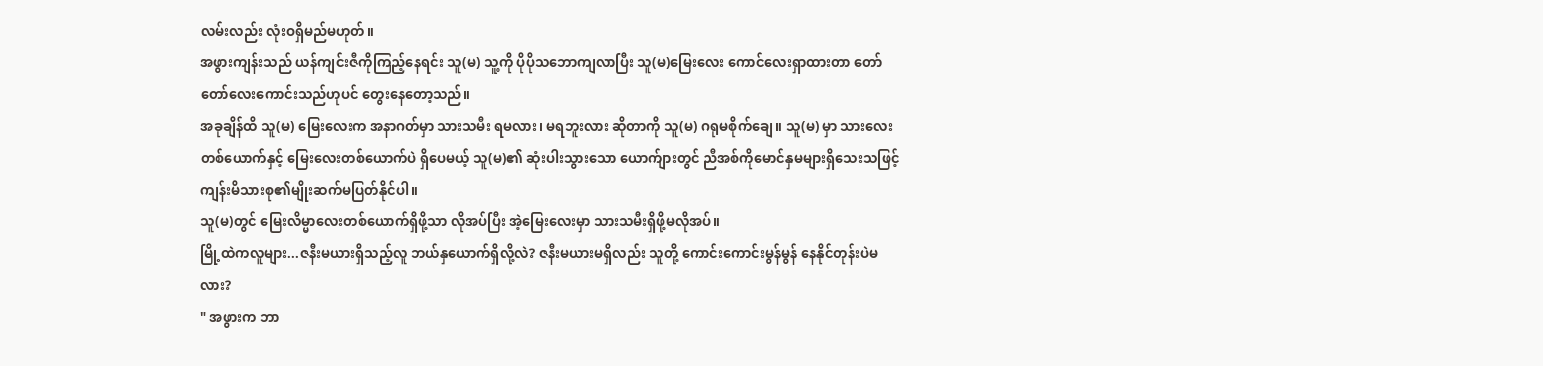လမ်းလည်း လုံးဝရှိမည်မဟုတ်။
အဖွားကျန်းသည် ယန်ကျင်းဇီကိုကြည့်နေရင်း သူ(မ) သူ့ကို ပိုပိုသဘောကျလာပြီး သူ(မ)မြေးလေး ကောင်လေးရှာထားတာ တော်တော်လေးကောင်းသည်ဟုပင် တွေးနေတော့သည်။
အခုချိန်ထိ သူ(မ) မြေးလေးက အနာဂတ်မှာ သားသမီး ရမလား၊ မရဘူးလား ဆိုတာကို သူ(မ) ဂရုမစိုက်ချေ။ သူ(မ) မှာ သားလေးတစ်ယောက်နှင့် မြေးလေးတစ်ယောက်ပဲ ရှိပေမယ့် သူ(မ)၏ ဆုံးပါးသွားသော ယောက်ျားတွင် ညီအစ်ကိုမောင်နှမများရှိသေးသဖြင့် ကျန်းမိသားစု၏မျိုးဆက်မပြတ်နိုင်ပါ။
သူ(မ)တွင် မြေးလိမ္မာလေးတစ်ယောက်ရှိဖို့သာ လိုအပ်ပြီး အဲ့မြေးလေးမှာ သားသမီးရှိဖို့မလိုအပ်။
မြို့ထဲကလူများ...ဇနီးမယားရှိသည့်လူ ဘယ်နှယောက်ရှိလို့လဲ? ဇနီးမယားမရှိလည်း သူတို့ ကောင်းကောင်းမွန်မွန် နေနိုင်တုန်းပဲမလား?
" အဖွားက ဘာ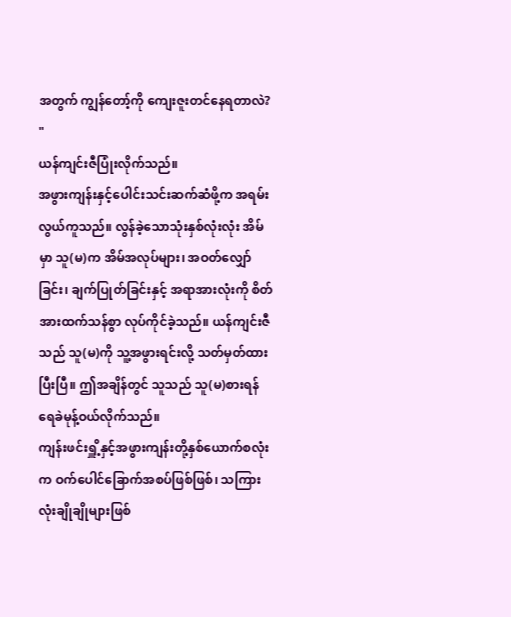အတွက် ကျွန်တော့်ကို ကျေးဇူးတင်နေရတာလဲ? "
ယန်ကျင်းဇီပြုံးလိုက်သည်။
အဖွားကျန်းနှင့်ပေါင်းသင်းဆက်ဆံဖို့က အရမ်းလွယ်ကူသည်။ လွန်ခဲ့သောသုံးနှစ်လုံးလုံး အိမ်မှာ သူ(မ)က အိမ်အလုပ်များ၊ အဝတ်လျှော်ခြင်း၊ ချက်ပြုတ်ခြင်းနှင့် အရာအားလုံးကို စိတ်အားထက်သန်စွာ လုပ်ကိုင်ခဲ့သည်။ ယန်ကျင်းဇီသည် သူ(မ)ကို သူ့အဖွားရင်းလို့ သတ်မှတ်ထားပြီးပြီ။ ဤအချိန်တွင် သူသည် သူ(မ)စားရန် ရေခဲမုန့်ဝယ်လိုက်သည်။
ကျန်းဖင်းရှိူ့နှင့်အဖွားကျန်းတို့နှစ်ယောက်စလုံးက ဝက်ပေါင်ခြောက်အစပ်ဖြစ်ဖြစ်၊ သကြားလုံးချိုချိုများဖြစ်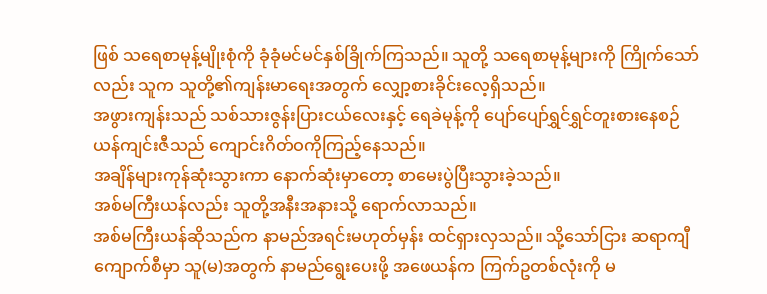ဖြစ် သရေစာမုန့်မျိုးစုံကို ခုံခုံမင်မင်နှစ်ခြိုက်ကြသည်။ သူတို့ သရေစာမုန့်များကို ကြိုက်သော်လည်း သူက သူတို့၏ကျန်းမာရေးအတွက် လျှော့စားခိုင်းလေ့ရှိသည်။
အဖွားကျန်းသည် သစ်သားဇွန်းပြားငယ်လေးနှင့် ရေခဲမုန့်ကို ပျော်ပျော်ရွှင်ရွှင်တူးစားနေစဉ် ယန်ကျင်းဇီသည် ကျောင်းဂိတ်ဝကိုကြည့်နေသည်။
အချိန်များကုန်ဆုံးသွားကာ နောက်ဆုံးမှာတော့ စာမေးပွဲပြီးသွားခဲ့သည်။
အစ်မကြီးယန်လည်း သူတို့အနီးအနားသို့ ရောက်လာသည်။
အစ်မကြီးယန်ဆိုသည်က နာမည်အရင်းမဟုတ်မှန်း ထင်ရှားလှသည်။ သို့သော်ငြား ဆရာကျီကျောက်စီမှာ သူ(မ)အတွက် နာမည်ရွေးပေးဖို့ အဖေယန်က ကြက်ဥတစ်လုံးကို မ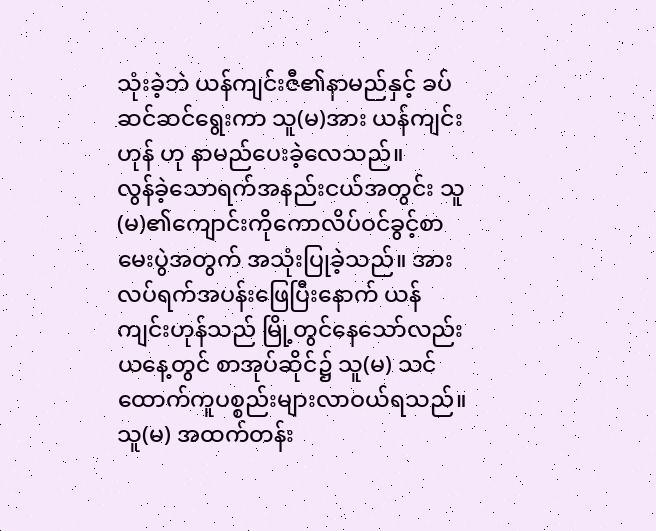သုံးခဲ့ဘဲ ယန်ကျင်းဇီ၏နာမည်နှင့် ခပ်ဆင်ဆင်ရွေးကာ သူ(မ)အား ယန်ကျင်းဟုန် ဟု နာမည်ပေးခဲ့လေသည်။
လွန်ခဲ့သောရက်အနည်းငယ်အတွင်း သူ(မ)၏ကျောင်းကိုကောလိပ်ဝင်ခွင့်စာမေးပွဲအတွက် အသုံးပြုခဲ့သည်။ အားလပ်ရက်အပန်းဖြေပြီးနောက် ယန်ကျင်းဟုန်သည် မြို့တွင်နေသော်လည်း ယနေ့တွင် စာအုပ်ဆိုင်၌ သူ(မ) သင်ထောက်ကူပစ္စည်းများလာဝယ်ရသည်။
သူ(မ) အထက်တန်း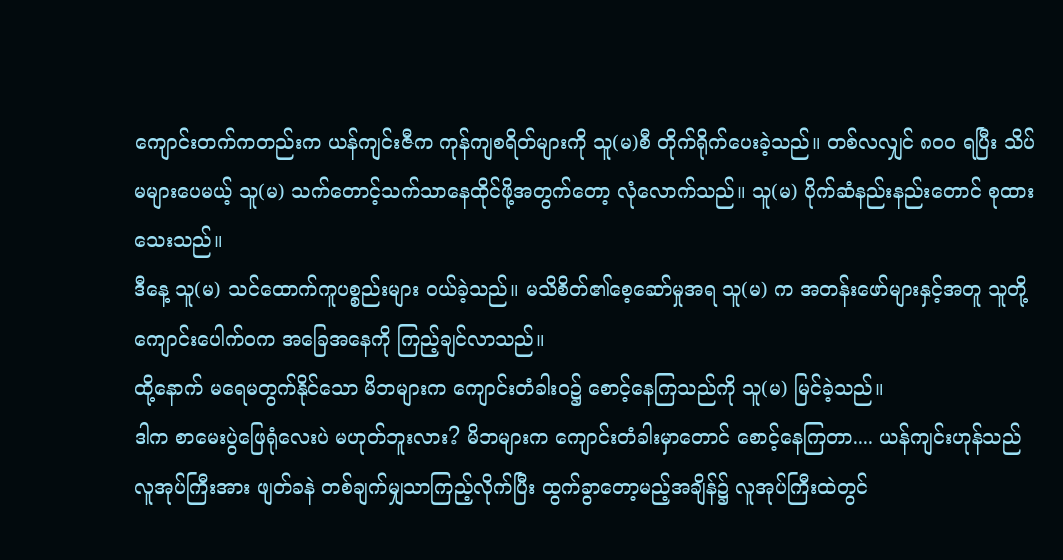ကျောင်းတက်ကတည်းက ယန်ကျင်းဇီက ကုန်ကျစရိတ်များကို သူ(မ)စီ တိုက်ရိုက်ပေးခဲ့သည်။ တစ်လလျှင် ၈၀၀ ရပြီး သိပ်မများပေမယ့် သူ(မ) သက်တောင့်သက်သာနေထိုင်ဖို့အတွက်တော့ လုံလောက်သည်။ သူ(မ) ပိုက်ဆံနည်းနည်းတောင် စုထားသေးသည်။
ဒီနေ့ သူ(မ) သင်ထောက်ကူပစ္စည်းများ ဝယ်ခဲ့သည်။ မသိစိတ်၏စေ့ဆော်မှုအရ သူ(မ) က အတန်းဖော်များနှင့်အတူ သူတို့ကျောင်းပေါက်ဝက အခြေအနေကို ကြည့်ချင်လာသည်။
ထို့နောက် မရေမတွက်နိုင်သော မိဘများက ကျောင်းတံခါးဝ၌ စောင့်နေကြသည်ကို သူ(မ) မြင်ခဲ့သည်။
ဒါက စာမေးပွဲဖြေရုံလေးပဲ မဟုတ်ဘူးလား? မိဘများက ကျောင်းတံခါးမှာတောင် စောင့်နေကြတာ.... ယန်ကျင်းဟုန်သည် လူအုပ်ကြီးအား ဖျတ်ခနဲ တစ်ချက်မျှသာကြည့်လိုက်ပြီး ထွက်ခွာတော့မည့်အချိန်၌ လူအုပ်ကြီးထဲတွင်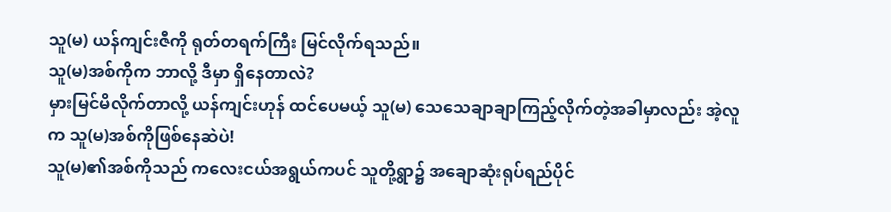သူ(မ) ယန်ကျင်းဇီကို ရုတ်တရက်ကြီး မြင်လိုက်ရသည်။
သူ(မ)အစ်ကိုက ဘာလို့ ဒီမှာ ရှိနေတာလဲ?
မှားမြင်မိလိုက်တာလို့ ယန်ကျင်းဟုန် ထင်ပေမယ့် သူ(မ) သေသေချာချာကြည့်လိုက်တဲ့အခါမှာလည်း အဲ့လူက သူ(မ)အစ်ကိုဖြစ်နေဆဲပဲ!
သူ(မ)၏အစ်ကိုသည် ကလေးငယ်အရွယ်ကပင် သူတို့ရွာ၌ အချောဆုံးရုပ်ရည်ပိုင်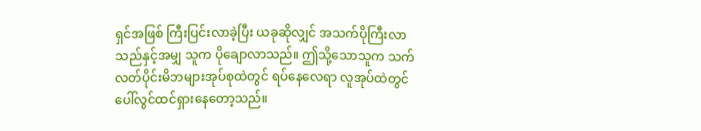ရှင်အဖြစ် ကြီးပြင်းလာခဲ့ပြီး ယခုဆိုလျှင် အသက်ပိုကြီးလာသည်နှင့်အမျှ သူက ပိုချောလာသည်။ ဤသို့သောသူက သက်လတ်ပိုင်းမိဘများအုပ်စုထဲတွင် ရပ်နေလေရာ လူအုပ်ထဲတွင် ပေါ်လွင်ထင်ရှားနေတော့သည်။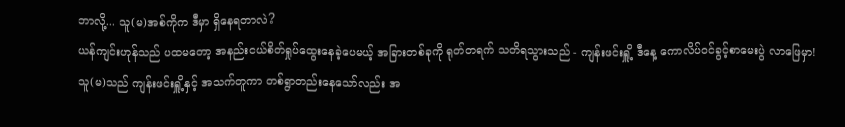ဘာလို့... သူ(မ)အစ်ကိုက ဒီမှာ ရှိနေရတာလဲ?
ယန်ကျင်းဟုန်သည် ပထမတော့ အနည်းငယ်စိတ်ရှုပ်ထွေးနေခဲ့ပေမယ့် အခြားတစ်ခုကို ရုတ်တရက် သတိရသွားသည် - ကျန်းဖင်းရှိူ့ ဒီနေ့ ကောလိပ်ဝင်ခွင့်စာမေးပွဲ လာဖြေမှာ!
သူ(မ)သည် ကျန်းဖင်းရှိူ့နှင့် အသက်တူကာ တစ်ရွာတည်းနေသော်လည်း အ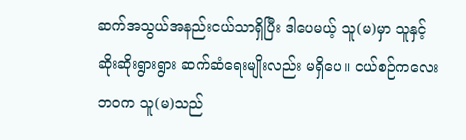ဆက်အသွယ်အနည်းငယ်သာရှိပြီး ဒါပေမယ့် သူ(မ)မှာ သူနှင့် ဆိုးဆိုးရွားရွား ဆက်ဆံရေးမျိုးလည်း မရှိပေ။ ငယ်စဉ်ကလေးဘဝက သူ(မ)သည်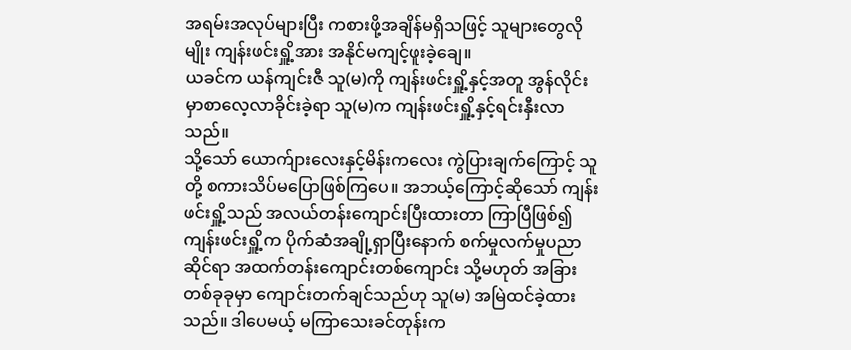အရမ်းအလုပ်များပြီး ကစားဖို့အချိန်မရှိသဖြင့် သူများတွေလိုမျိုး ကျန်းဖင်းရှိူ့အား အနိုင်မကျင့်ဖူးခဲ့ချေ။
ယခင်က ယန်ကျင်းဇီ သူ(မ)ကို ကျန်းဖင်းရှိူ့နှင့်အတူ အွန်လိုင်းမှာစာလေ့လာခိုင်းခဲ့ရာ သူ(မ)က ကျန်းဖင်းရှိူ့နှင့်ရင်းနှီးလာသည်။
သို့သော် ယောက်ျားလေးနှင့်မိန်းကလေး ကွဲပြားချက်ကြောင့် သူတို့ စကားသိပ်မပြောဖြစ်ကြပေ။ အဘယ့်ကြောင့်ဆိုသော် ကျန်းဖင်းရှိူ့သည် အလယ်တန်းကျောင်းပြီးထားတာ ကြာပြီဖြစ်၍ ကျန်းဖင်းရှိူ့က ပိုက်ဆံအချို့ရှာပြီးနောက် စက်မှုလက်မှုပညာဆိုင်ရာ အထက်တန်းကျောင်းတစ်ကျောင်း သို့မဟုတ် အခြားတစ်ခုခုမှာ ကျောင်းတက်ချင်သည်ဟု သူ(မ) အမြဲထင်ခဲ့ထားသည်။ ဒါပေမယ့် မကြာသေးခင်တုန်းက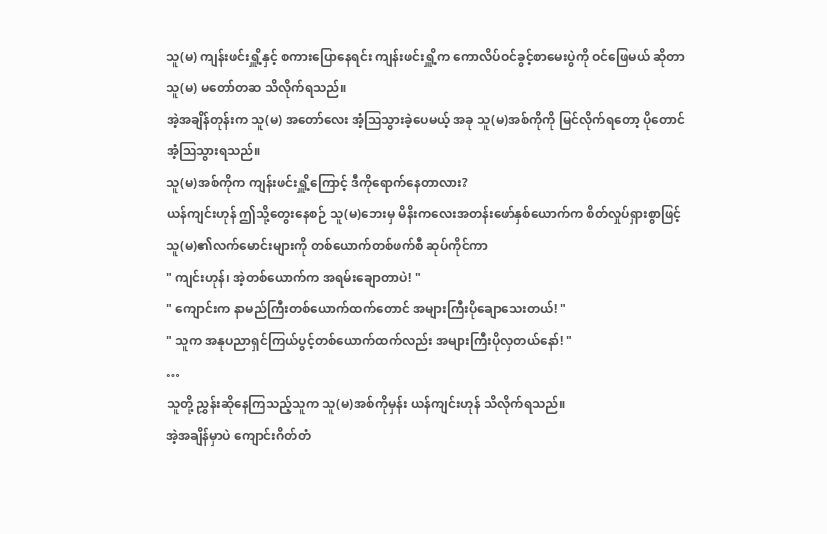သူ(မ) ကျန်းဖင်းရှိူ့နှင့် စကားပြောနေရင်း ကျန်းဖင်းရှိူ့က ကောလိပ်ဝင်ခွင့်စာမေးပွဲကို ဝင်ဖြေမယ် ဆိုတာ သူ(မ) မတော်တဆ သိလိုက်ရသည်။
အဲ့အချိန်တုန်းက သူ(မ) အတော်လေး အံ့ဩသွားခဲ့ပေမယ့် အခု သူ(မ)အစ်ကိုကို မြင်လိုက်ရတော့ ပိုတောင်အံ့ဩသွားရသည်။
သူ(မ)အစ်ကိုက ကျန်းဖင်းရှိူ့ကြောင့် ဒီကိုရောက်နေတာလား?
ယန်ကျင်းဟုန် ဤသို့တွေးနေစဉ် သူ(မ)ဘေးမှ မိနိးကလေးအတန်းဖော်နှစ်ယောက်က စိတ်လှုပ်ရှားစွာဖြင့် သူ(မ)၏လက်မောင်းများကို တစ်ယောက်တစ်ဖက်စီ ဆုပ်ကိုင်ကာ
" ကျင်းဟုန်၊ အဲ့တစ်ယောက်က အရမ်းချောတာပဲ! "
" ကျောင်းက နာမည်ကြီးတစ်ယောက်ထက်တောင် အများကြီးပိုချောသေးတယ်! "
" သူက အနုပညာရှင်ကြယ်ပွင့်တစ်ယောက်ထက်လည်း အများကြီးပိုလှတယ်နော်! "
…
သူတို့ ညွှန်းဆိုနေကြသည့်သူက သူ(မ)အစ်ကိုမှန်း ယန်ကျင်းဟုန် သိလိုက်ရသည်။
အဲ့အချိန်မှာပဲ ကျောင်းဂိတ်တံ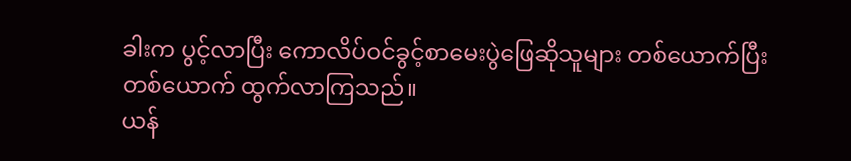ခါးက ပွင့်လာပြီး ကောလိပ်ဝင်ခွင့်စာမေးပွဲဖြေဆိုသူများ တစ်ယောက်ပြီးတစ်ယောက် ထွက်လာကြသည်။
ယန်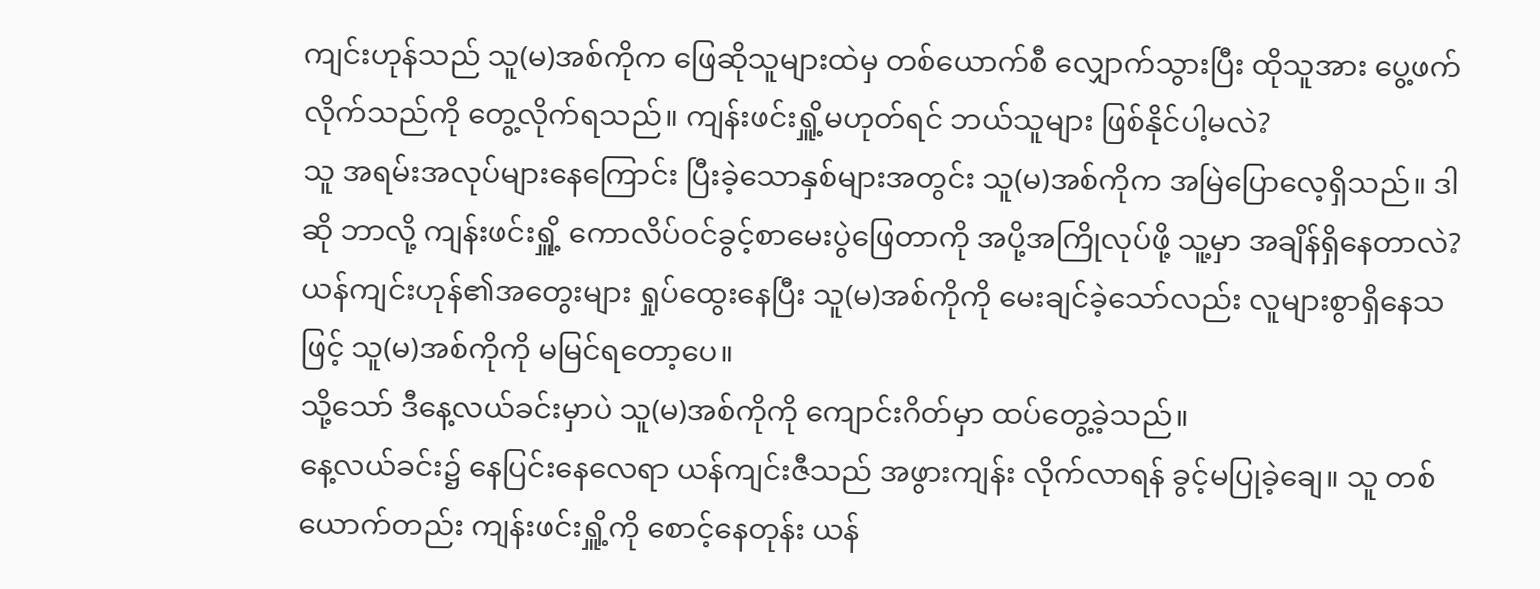ကျင်းဟုန်သည် သူ(မ)အစ်ကိုက ဖြေဆိုသူများထဲမှ တစ်ယောက်စီ လျှောက်သွားပြီး ထိုသူအား ပွေ့ဖက်လိုက်သည်ကို တွေ့လိုက်ရသည်။ ကျန်းဖင်းရှိူ့မဟုတ်ရင် ဘယ်သူများ ဖြစ်နိုင်ပါ့မလဲ?
သူ အရမ်းအလုပ်များနေကြောင်း ပြီးခဲ့သောနှစ်များအတွင်း သူ(မ)အစ်ကိုက အမြဲပြောလေ့ရှိသည်။ ဒါဆို ဘာလို့ ကျန်းဖင်းရှိူ့ ကောလိပ်ဝင်ခွင့်စာမေးပွဲဖြေတာကို အပို့အကြိုလုပ်ဖို့ သူ့မှာ အချိန်ရှိနေတာလဲ?
ယန်ကျင်းဟုန်၏အတွေးများ ရှုပ်ထွေးနေပြီး သူ(မ)အစ်ကိုကို မေးချင်ခဲ့သော်လည်း လူများစွာရှိနေသဖြင့် သူ(မ)အစ်ကိုကို မမြင်ရတော့ပေ။
သို့သော် ဒီနေ့လယ်ခင်းမှာပဲ သူ(မ)အစ်ကိုကို ကျောင်းဂိတ်မှာ ထပ်တွေ့ခဲ့သည်။
နေ့လယ်ခင်း၌ နေပြင်းနေလေရာ ယန်ကျင်းဇီသည် အဖွားကျန်း လိုက်လာရန် ခွင့်မပြုခဲ့ချေ။ သူ တစ်ယောက်တည်း ကျန်းဖင်းရှိူ့ကို စောင့်နေတုန်း ယန်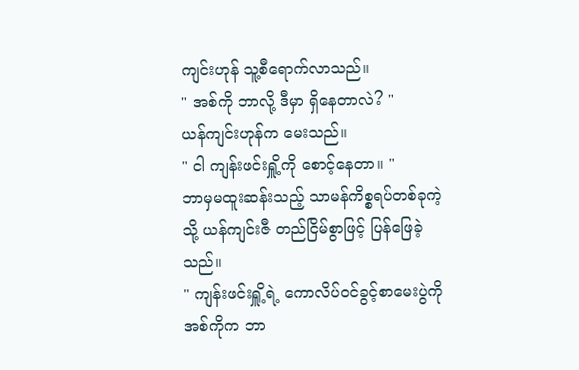ကျင်းဟုန် သူ့စီရောက်လာသည်။
" အစ်ကို ဘာလို့ ဒီမှာ ရှိနေတာလဲ? "
ယန်ကျင်းဟုန်က မေးသည်။
" ငါ ကျန်းဖင်းရှိူ့ကို စောင့်နေတာ။ "
ဘာမှမထူးဆန်းသည့် သာမန်ကိစ္စရပ်တစ်ခုကဲ့သို့ ယန်ကျင်းဇီ တည်ငြိမ်စွာဖြင့် ပြန်ဖြေခဲ့သည်။
" ကျန်းဖင်းရှိူ့ရဲ့ ကောလိပ်ဝင်ခွင့်စာမေးပွဲကို အစ်ကိုက ဘာ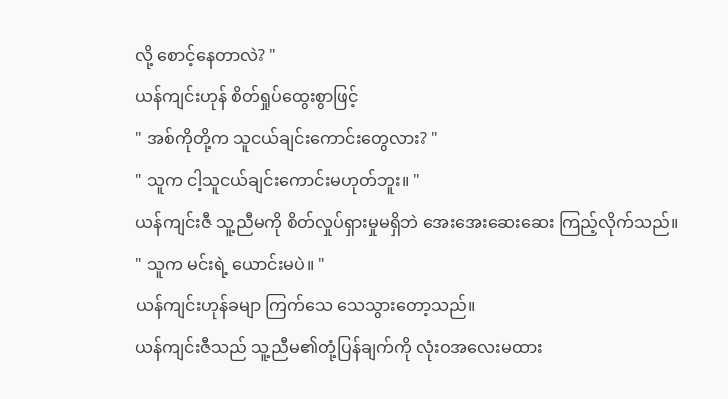လို့ စောင့်နေတာလဲ? "
ယန်ကျင်းဟုန် စိတ်ရှုပ်ထွေးစွာဖြင့်
" အစ်ကိုတို့က သူငယ်ချင်းကောင်းတွေလား? "
" သူက ငါ့သူငယ်ချင်းကောင်းမဟုတ်ဘူး။ "
ယန်ကျင်းဇီ သူ့ညီမကို စိတ်လှုပ်ရှားမှုမရှိဘဲ အေးအေးဆေးဆေး ကြည့်လိုက်သည်။
" သူက မင်းရဲ့ ယောင်းမပဲ။ "
ယန်ကျင်းဟုန်ခမျာ ကြက်သေ သေသွားတော့သည်။
ယန်ကျင်းဇီသည် သူ့ညီမ၏တုံ့ပြန်ချက်ကို လုံးဝအလေးမထား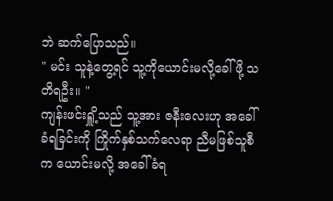ဘဲ ဆက်ပြောသည်။
" မင်း သူနဲ့တွေ့ရင် သူ့ကိုယောင်းမလို့ခေါ်ဖို့ သတိရဦး။ "
ကျန်းဖင်းရှိူ့သည် သူ့အား ဇနီးလေးဟု အခေါ်ခံရခြင်းကို ကြိုက်နှစ်သက်လေရာ ညီမဖြစ်သူစီက ယောင်းမလို့ အခေါ်ခံရ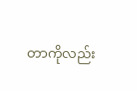တာကိုလည်း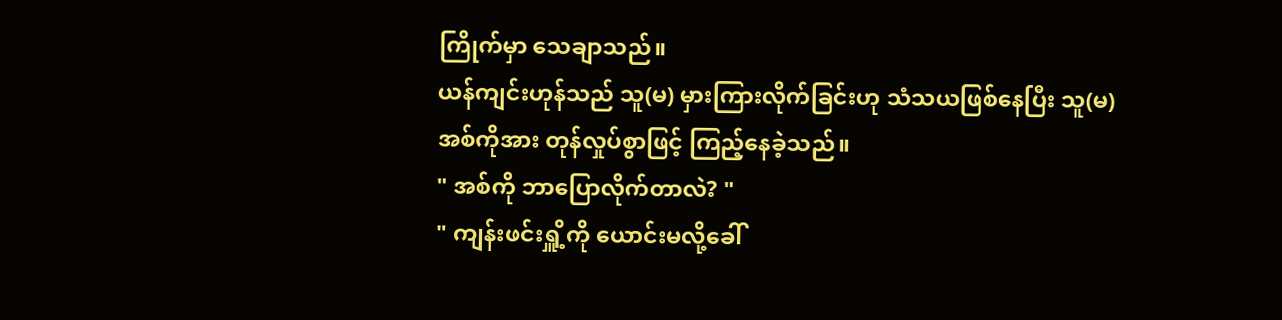ကြိုက်မှာ သေချာသည်။
ယန်ကျင်းဟုန်သည် သူ(မ) မှားကြားလိုက်ခြင်းဟု သံသယဖြစ်နေပြီး သူ(မ)အစ်ကိုအား တုန်လှုပ်စွာဖြင့် ကြည့်နေခဲ့သည်။
" အစ်ကို ဘာပြောလိုက်တာလဲ? "
" ကျန်းဖင်းရှိူ့ကို ယောင်းမလို့ခေါ်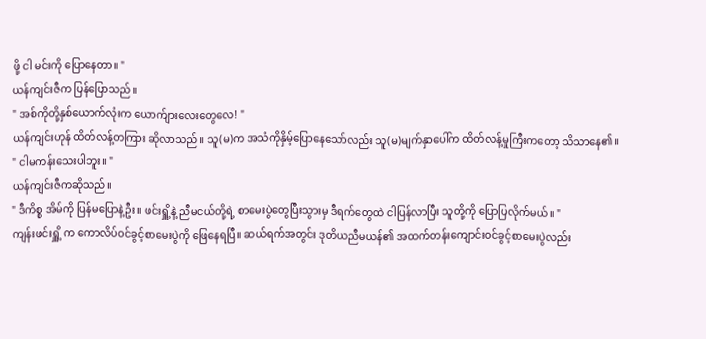ဖို့ ငါ မင်းကို ပြောနေတာ။ "
ယန်ကျင်းဇီက ပြန်ပြောသည်။
" အစ်ကိုတို့နှစ်ယောက်လုံးက ယောက်ျားလေးတွေလေ! "
ယန်ကျင်းဟုန် ထိတ်လန့်တကြား ဆိုလာသည်။ သူ(မ)က အသံကိုနှိမ့်ပြောနေသော်လည်း သူ(မ)မျက်နှာပေါ်က ထိတ်လန့်မှုကြီးကတော့ သိသာနေ၏။
" ငါမကန်းသေးပါဘူး။ "
ယန်ကျင်းဇီကဆိုသည်။
" ဒီကိစ္စ အိမ်ကို ပြန်မပြောနဲ့ဦး။ ဖင်းရှိူ့နဲ့ ညီမငယ်တို့ရဲ့ စာမေးပွဲတွေပြီးသွားမှ ဒီရက်တွေထဲ ငါပြန်လာပြီး သူတို့ကို ပြောပြလိုက်မယ်။ "
ကျန်းဖင်းရှိူ့ က ကောလိပ်ဝင်ခွင့်စာမေးပွဲကို ဖြေနေရပြီ။ ဆယ်ရက်အတွင်း ဒုတိယညီမယန်၏ အထက်တန်းကျောင်းဝင်ခွင့်စာမေးပွဲလည်း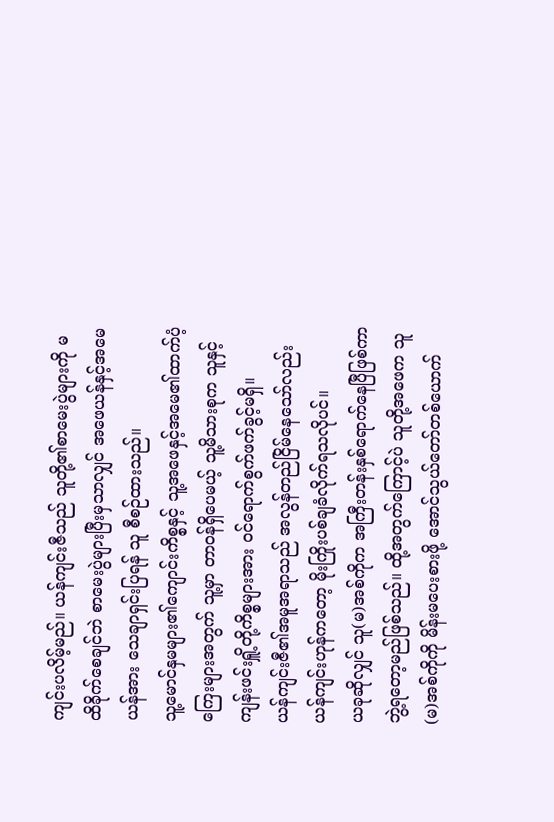ကျင်းပလိမ့်မည်။ ယန်ကျင်းဇီသည် သူတို့၏စာမေးပွဲများကို မထိခိုက်စေချင်ဘဲ စာမေးပွဲများပြီးမှသာလျှင် အဖေယန်နှင့်အမေယန်အား သေချာရှင်းပြရန် သူ စီစဉ်ထားသည်။
သူ့မောင်နှမများ၏ကျောင်းကိစ္စနှင့် သူ့အဖေနှင့်အမေ၏ထာက်ပံ့ကြေးများအတွက် သူ့မှာ တာဝန်ရှိပေမယ့် သူ့မိသားစုက သူနှင့်ကျန်းဖင်းရှိူ့တို့ကိစ္စများအား ဝင်ရောက်စွက်ဖက်ခွင့်မရှိ။
ယန်ကျင်းဇီ၏အမူအရာသည် အလွန်တည်ငြိမ်နေသော်လည်း ယန်ကျင်းဟုန်ကတော့ မိုးကြိုးပစ်ချခံလိုက်ရသလိုပင်။
ယခုဆိုလျှင် သူ(မ)အစ်ကိုက အကြီးတန်းနှစ်ရောက်နေပြီဖြစ်ကာ ဘွဲ့ရတော့မည်ဖြစ်သည်။ ထို့အတွက်ကြောင့်ပဲ သူတို့အဖေက သူ(မ)အစ်ကိုကို မိန်းမပေးစားဖို့ အောင်သွယ်တော်တစ်ယောက်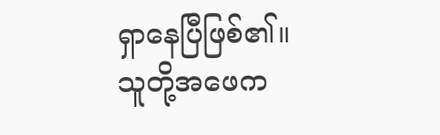ရှာနေပြီဖြစ်၏။
သူတို့အဖေက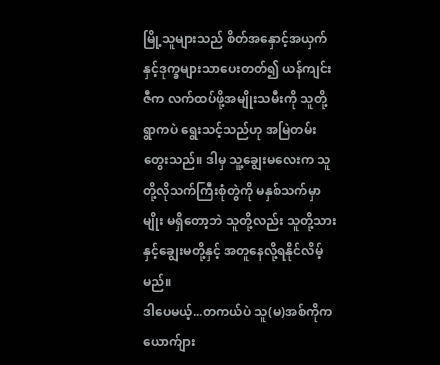မြို့သူများသည် စိတ်အနှောင့်အယှက်နှင့်ဒုက္ခများသာပေးတတ်၍ ယန်ကျင်းဇီက လက်ထပ်ဖို့အမျိုးသမီးကို သူတို့ရွာကပဲ ရွေးသင့်သည်ဟု အမြဲတမ်း တွေးသည်။ ဒါမှ သူ့ချွေးမလေးက သူတို့လိုသက်ကြီးစုံတွဲကို မနှစ်သက်မှာမျိုး မရှိတော့ဘဲ သူတို့လည်း သူတို့သားနှင့်ချွေးမတို့နှင့် အတူနေလို့ရနိုင်လိမ့်မည်။
ဒါပေမယ့်...တကယ်ပဲ သူ(မ)အစ်ကိုက ယောက်ျား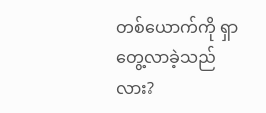တစ်ယောက်ကို ရှာတွေ့လာခဲ့သည်လား?